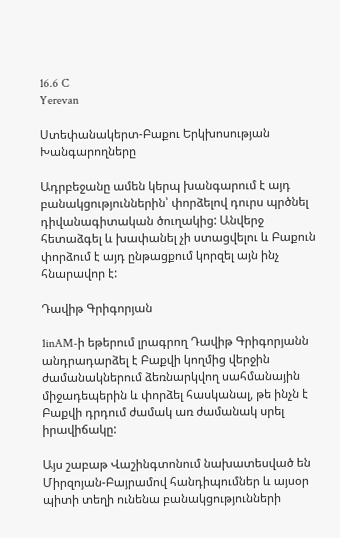16.6 C
Yerevan

Ստեփանակերտ-Բաքու Երկխոսության Խանգարողները

Ադրբեջանը ամեն կերպ խանգարում է այդ բանակցություններին՝ փորձելով դուրս պրծնել դիվանագիտական ծուղակից: Անվերջ հետաձգել և խափանել չի ստացվելու և Բաքուն փորձում է այդ ընթացքում կորզել այն ինչ հնարավոր է:

Դավիթ Գրիգորյան

1inAM‑ի եթերում լրագրող Դավիթ Գրիգորյանն անդրադարձել է Բաքվի կողմից վերջին ժամանակներում ձեռնարկվող սահմանային միջադեպերին և փորձել հասկանալ, թե ինչն է Բաքվի դրդում ժամակ առ ժամանակ սրել իրավիճակը:

Այս շաբաթ Վաշինգտոնում նախատեսված են Միրզոյան-Բայրամով հանդիպումներ և այսօր պիտի տեղի ունենա բանակցությունների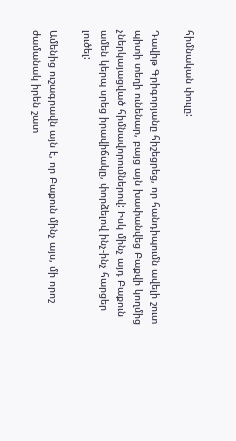հիմնական փուլը:

Դավիթ Գրիգորյանը հիշեցրեց, որ հանդիպումն ավելի շուտ պիտի տեղի ունենար, բայց այն խափանվեց Բաքվի կողմից չներկայացված հիմնավորումներով: Իսկ մինչ այդ Բաքուն ամեն կերպ սրեց իրավիճակը, փորձելով ինչ-ինչ հարցեր լուծել:

Ամենից ուշագրավն այն է, որ Բաքուն մինչ այս, մի որոշ ժամանակ իրեն շատ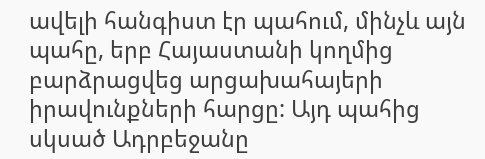ավելի հանգիստ էր պահում, մինչև այն պահը, երբ Հայաստանի կողմից բարձրացվեց արցախահայերի իրավունքների հարցը: Այդ պահից սկսած Ադրբեջանը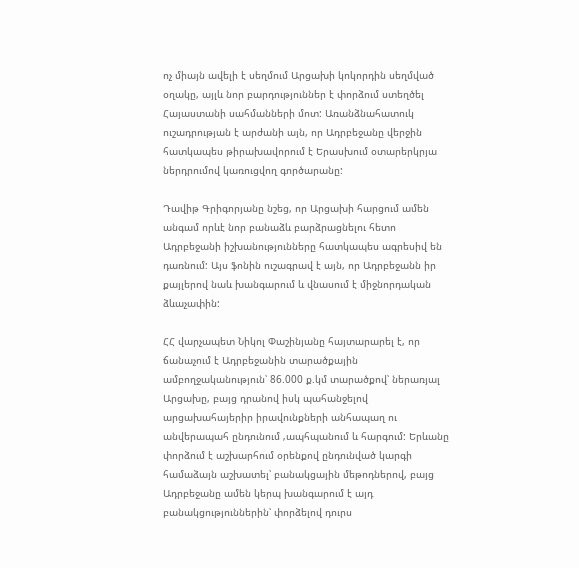ոչ միայն ավելի է սեղմում Արցախի կոկորդին սեղմված օղակը, այլև նոր բարդություններ է փորձում ստեղծել Հայաստանի սահմանների մոտ: Առանձնահատուկ ուշադրության է արժանի այն, որ Ադրբեջանը վերջին հատկապես թիրախավորում է Երասխում օտարերկրյա ներդրումով կառուցվող գործարանը:

Դավիթ Գրիգորյանը նշեց, որ Արցախի հարցում ամեն անգամ որևէ նոր բանաձև բարձրացնելու հետո Ադրբեջանի իշխանությունները հատկապես ագրեսիվ են դառնում: Այս ֆոնին ուշագրավ է այն, որ Ադրբեջանն իր քայլերով նաև խանգարում և վնասում է միջնորդական ձևաչափին:

ՀՀ վարչապետ Նիկոլ Փաշինյանը հայտարարել է, որ ճանաչում է Ադրբեջանին տարածքային ամբողջականություն՝ 86.000 ք.կմ տարածքով՝ ներառյալ Արցախը, բայց դրանով իսկ պահանջելով արցախահայերիր իրավունքների անհապաղ ու անվերապահ ընդունում ‚ապհպանում և հարգում: Երևանը փորձում է աշխարհում օրենքով ընդունված կարգի համաձայն աշխատել՝ բանակցային մեթոդներով, բայց Ադրբեջանը ամեն կերպ խանգարում է այդ բանակցություններին՝ փորձելով դուրս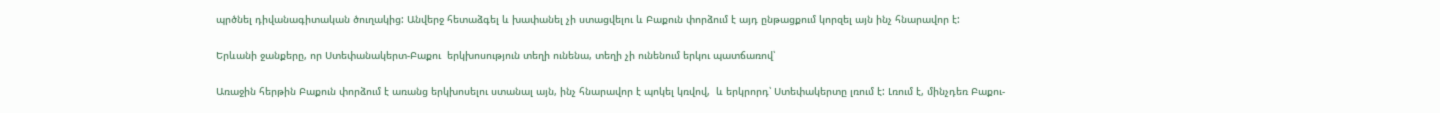պրծնել դիվանագիտական ծուղակից: Անվերջ հետաձգել և խափանել չի ստացվելու և Բաքուն փորձում է այդ ընթացքում կորզել այն ինչ հնարավոր է:

Երևանի ջանքերը, որ Ստեփանակերտ-Բաքու  երկխոսություն տեղի ունենա, տեղի չի ունենում երկու պատճառով՝

Առաջին հերթին Բաքուն փորձում է առանց երկխոսելու ստանալ այն, ինչ հնարավոր է պոկել կռվով,  և երկրորդ՝ Ստեփակերտը լռում է: Լռում է, մինչդեռ Բաքու-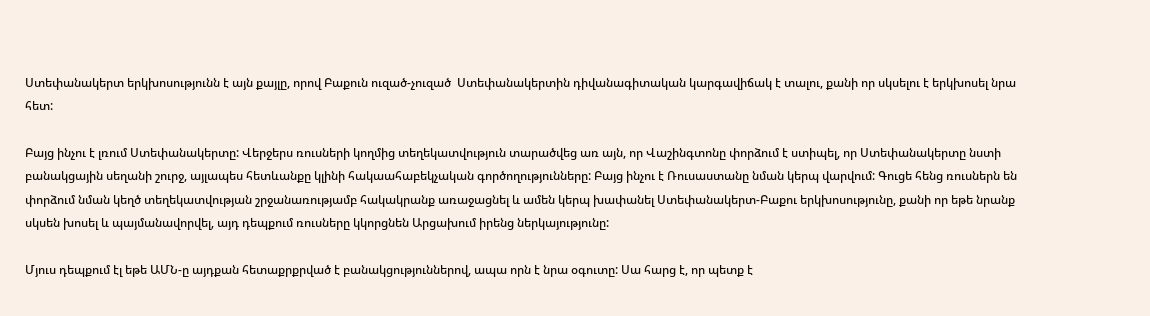Ստեփանակերտ երկխոսությունն է այն քայլը, որով Բաքուն ուզած-չուզած  Ստեփանակերտին դիվանագիտական կարգավիճակ է տալու, քանի որ սկսելու է երկխոսել նրա հետ:

Բայց ինչու է լռում Ստեփանակերտը: Վերջերս ռուսների կողմից տեղեկատվություն տարածվեց առ այն, որ Վաշինգտոնը փորձում է ստիպել, որ Ստեփանակերտը նստի բանակցային սեղանի շուրջ, այլապես հետևանքը կլինի հակաահաբեկչական գործողությունները: Բայց ինչու է Ռուսաստանը նման կերպ վարվում: Գուցե հենց ռուսներն են փորձում նման կեղծ տեղեկատվության շրջանառությամբ հակակրանք առաջացնել և ամեն կերպ խափանել Ստեփանակերտ-Բաքու երկխոսությունը, քանի որ եթե նրանք սկսեն խոսել և պայմանավորվել, այդ դեպքում ռուսները կկորցնեն Արցախում իրենց ներկայությունը:

Մյուս դեպքում էլ եթե ԱՄՆ‑ը այդքան հետաքրքրված է բանակցություններով, ապա որն է նրա օգուտը: Սա հարց է, որ պետք է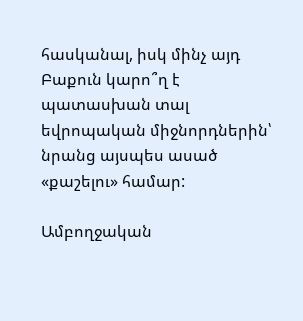հասկանալ, իսկ մինչ այդ Բաքուն կարո՞ղ է պատասխան տալ եվրոպական միջնորդներին՝ նրանց այսպես ասած «քաշելու» համար:

Ամբողջական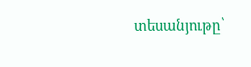տեսանյութը՝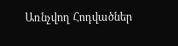Առնչվող Հոդվածներ